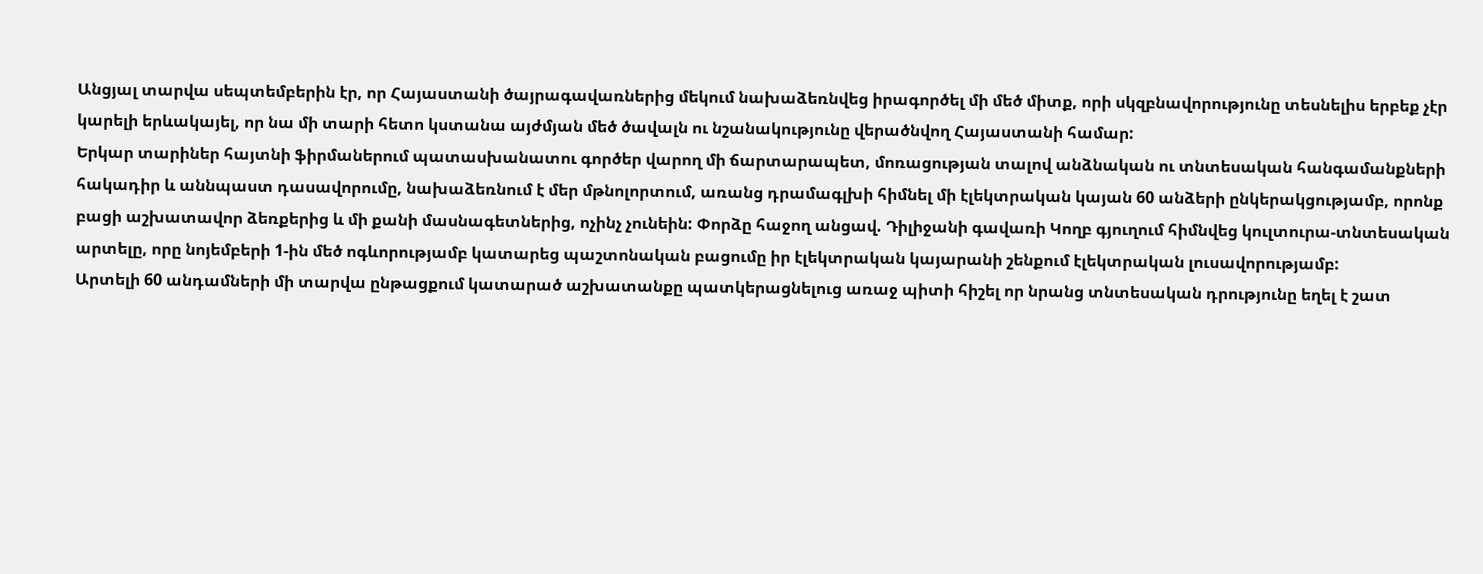Անցյալ տարվա սեպտեմբերին էր, որ Հայաստանի ծայրագավառներից մեկում նախաձեռնվեց իրագործել մի մեծ միտք, որի սկզբնավորությունը տեսնելիս երբեք չէր կարելի երևակայել, որ նա մի տարի հետո կստանա այժմյան մեծ ծավալն ու նշանակությունը վերածնվող Հայաստանի համար:
Երկար տարիներ հայտնի ֆիրմաներում պատասխանատու գործեր վարող մի ճարտարապետ, մոռացության տալով անձնական ու տնտեսական հանգամանքների հակադիր և աննպաստ դասավորումը, նախաձեռնում է մեր մթնոլորտում, առանց դրամագլխի հիմնել մի էլեկտրական կայան 60 անձերի ընկերակցությամբ, որոնք բացի աշխատավոր ձեռքերից և մի քանի մասնագետներից, ոչինչ չունեին: Փորձը հաջող անցավ. Դիլիջանի գավառի Կողբ գյուղում հիմնվեց կուլտուրա-տնտեսական արտելը, որը նոյեմբերի 1-ին մեծ ոգևորությամբ կատարեց պաշտոնական բացումը իր էլեկտրական կայարանի շենքում էլեկտրական լուսավորությամբ:
Արտելի 60 անդամների մի տարվա ընթացքում կատարած աշխատանքը պատկերացնելուց առաջ պիտի հիշել որ նրանց տնտեսական դրությունը եղել է շատ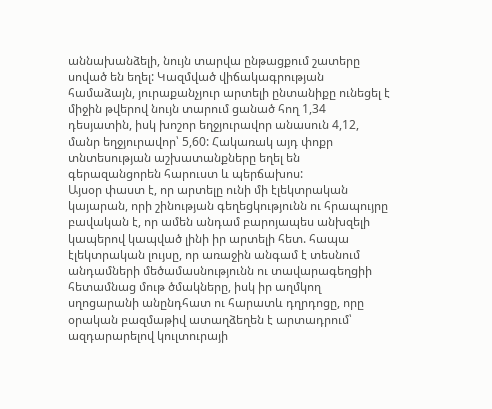աննախանձելի, նույն տարվա ընթացքում շատերը սոված են եղել: Կազմված վիճակագրության համաձայն, յուրաքանչյուր արտելի ընտանիքը ունեցել է միջին թվերով նույն տարում ցանած հող 1,34 դեսյատին, իսկ խոշոր եղջյուրավոր անասուն 4,12, մանր եղջյուրավոր՝ 5,60: Հակառակ այդ փոքր տնտեսության աշխատանքները եղել են գերազանցորեն հարուստ և պերճախոս:
Այսօր փաստ է, որ արտելը ունի մի էլեկտրական կայարան, որի շինության գեղեցկությունն ու հրապույրը բավական է, որ ամեն անդամ բարոյապես անխզելի կապերով կապված լինի իր արտելի հետ. հապա էլեկտրական լույսը, որ առաջին անգամ է տեսնում անդամների մեծամասնությունն ու տավարագեղցիի հետամնաց մութ ծմակները, իսկ իր աղմկող սղոցարանի անընդհատ ու հարատև դղրդոցը, որը օրական բազմաթիվ ատաղձեղեն է արտադրում՝ ազդարարելով կուլտուրայի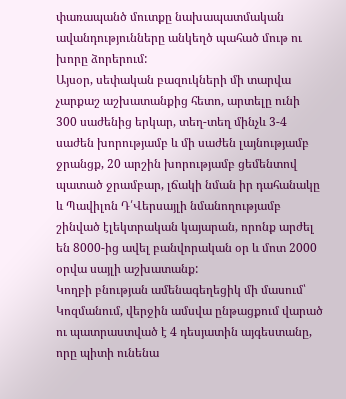փառապանծ մուտքը նախապատմական ավանդությունները անկեղծ պահած մութ ու խորը ձորերում:
Այսօր, սեփական բազուկների մի տարվա չարքաշ աշխատանքից հետո, արտելը ունի 300 սաժենից երկար, տեղ-տեղ մինչև 3-4 սաժեն խորությամբ և մի սաժեն լայնությամբ ջրանցք, 20 արշին խորությամբ ցեմենտով պատած ջրամբար, լճակի նման իր դահանակը և Պավիլոն Դ՛Վերսայլի նմանողությամբ շինված էլեկտրական կայարան, որոնք արժել են 8000-ից ավել բանվորական օր և մոտ 2000 օրվա սայլի աշխատանք:
Կողբի բնության ամենագեղեցիկ մի մասում՝ Կոզմանում, վերջին ամսվա ընթացքում վարած ու պատրաստված է 4 դեսյատին այգեստանը, որը պիտի ունենա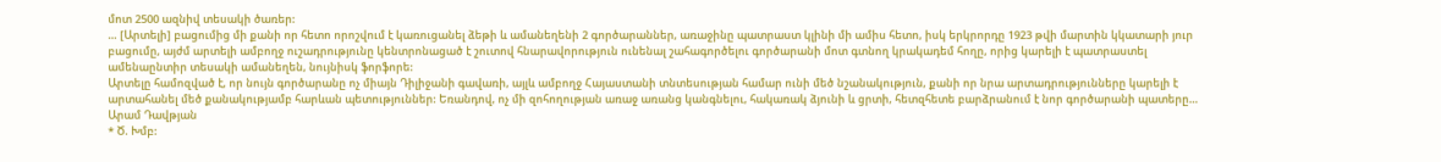մոտ 2500 ազնիվ տեսակի ծառեր:
… [Արտելի] բացումից մի քանի որ հետո որոշվում է կառուցանել ձեթի և ամանեղենի 2 գործարաններ, առաջինը պատրաստ կլինի մի ամիս հետո, իսկ երկրորդը 1923 թվի մարտին կկատարի յուր բացումը, այժմ արտելի ամբողջ ուշադրությունը կենտրոնացած է շուտով հնարավորություն ունենալ շահագործելու գործարանի մոտ գտնող կրակադեմ հողը, որից կարելի է պատրաստել ամենաընտիր տեսակի ամանեղեն, նույնիսկ ֆորֆորե:
Արտելը համոզված է, որ նույն գործարանը ոչ միայն Դիլիջանի գավառի, այլև ամբողջ Հայաստանի տնտեսության համար ունի մեծ նշանակություն, քանի որ նրա արտադրությունները կարելի է արտահանել մեծ քանակությամբ հարևան պետություններ: Եռանդով, ոչ մի զոհողության առաջ առանց կանգնելու, հակառակ ձյունի և ցրտի, հետզհետե բարձրանում է նոր գործարանի պատերը…
Արամ Դավթյան
* Ծ. Խմբ: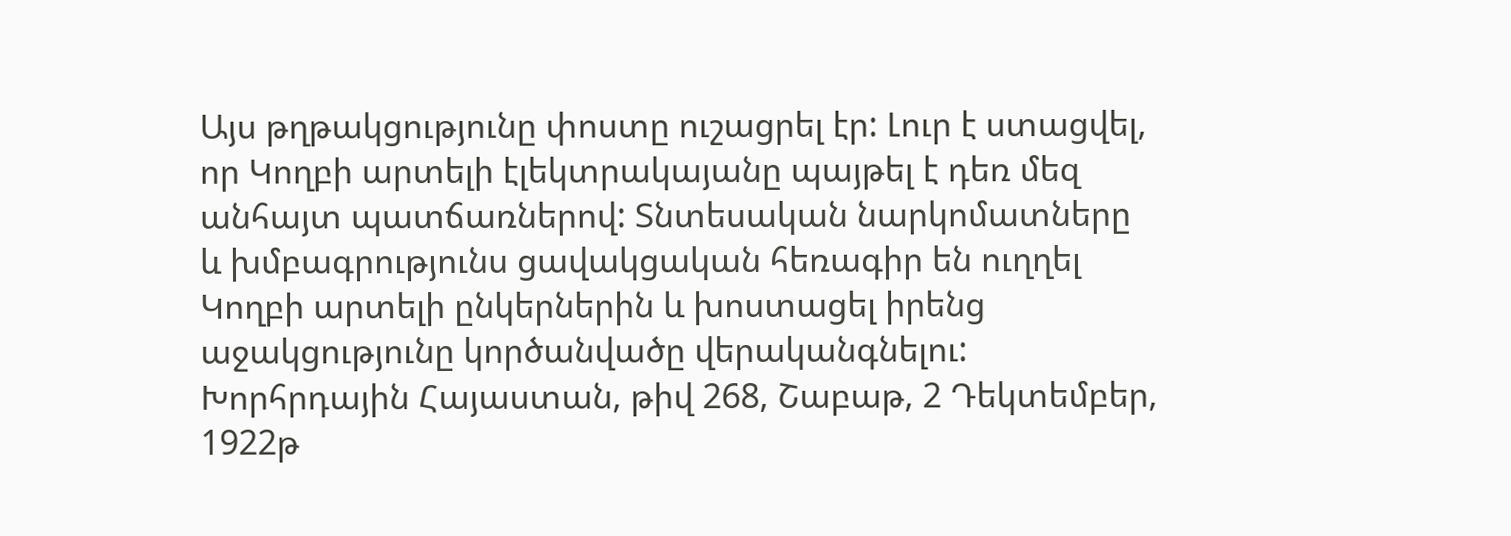Այս թղթակցությունը փոստը ուշացրել էր: Լուր է ստացվել, որ Կողբի արտելի էլեկտրակայանը պայթել է դեռ մեզ անհայտ պատճառներով: Տնտեսական նարկոմատները և խմբագրությունս ցավակցական հեռագիր են ուղղել Կողբի արտելի ընկերներին և խոստացել իրենց աջակցությունը կործանվածը վերականգնելու:
Խորհրդային Հայաստան, թիվ 268, Շաբաթ, 2 Դեկտեմբեր, 1922թ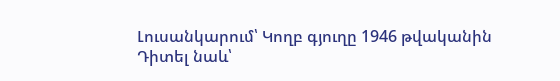Լուսանկարում՝ Կողբ գյուղը 1946 թվականին
Դիտել նաև՝